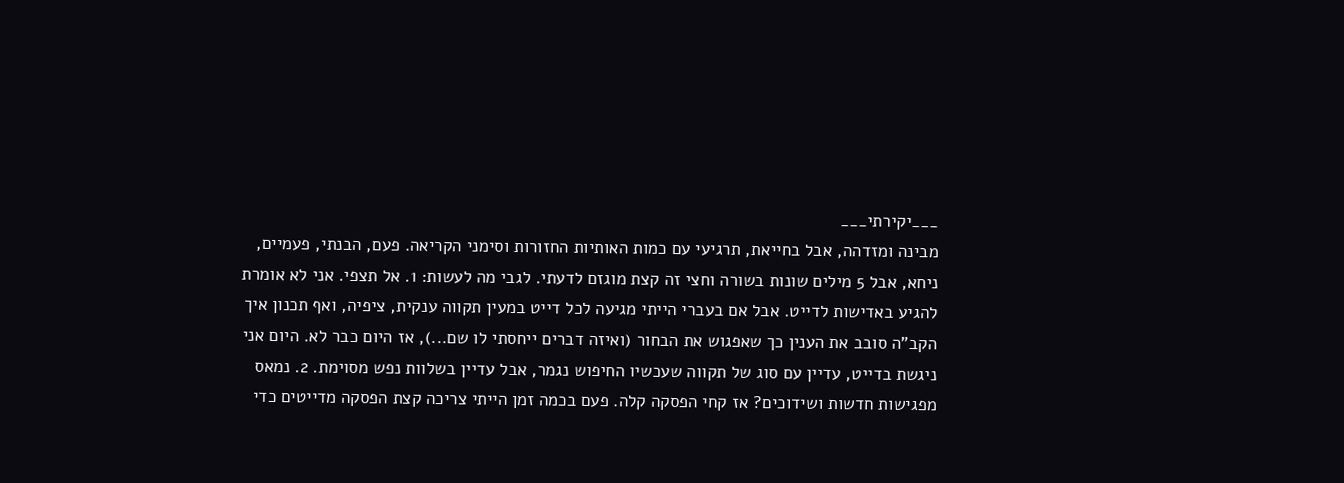___יקירתי___
מבינה ומזדהה, אבל בחייאת, תרגיעי עם כמות האותיות החזורות וסימני הקריאה. פעם, הבנתי, פעמיים, ניחא, אבל 5 מילים שונות בשורה וחצי זה קצת מוגזם לדעתי. לגבי מה לעשות: 1. אל תצפי. אני לא אומרת להגיע באדישות לדייט. אבל אם בעברי הייתי מגיעה לכל דייט במעין תקווה ענקית, ציפיה, ואף תכנון איך הקב"ה סובב את הענין כך שאפגוש את הבחור (ואיזה דברים ייחסתי לו שם...), אז היום כבר לא. היום אני ניגשת בדייט, עדיין עם סוג של תקווה שעכשיו החיפוש נגמר, אבל עדיין בשלוות נפש מסוימת. 2. נמאס מפגישות חדשות ושידוכים? אז קחי הפסקה קלה. פעם בכמה זמן הייתי צריכה קצת הפסקה מדייטים כדי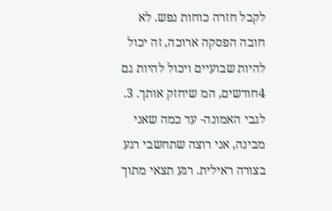לקבל חזרה כוחות נפש. לא חובה הפסקה ארוכה, זה יכול להיות שבועיים ויכול להיות גם 4חודשים, המ שיחזק אותך. 3. לגבי האמונה- עד כמה שאני מבינה, אני רוצה שתחשבי רגע בצורה ראילית. רגע תצאי מתוך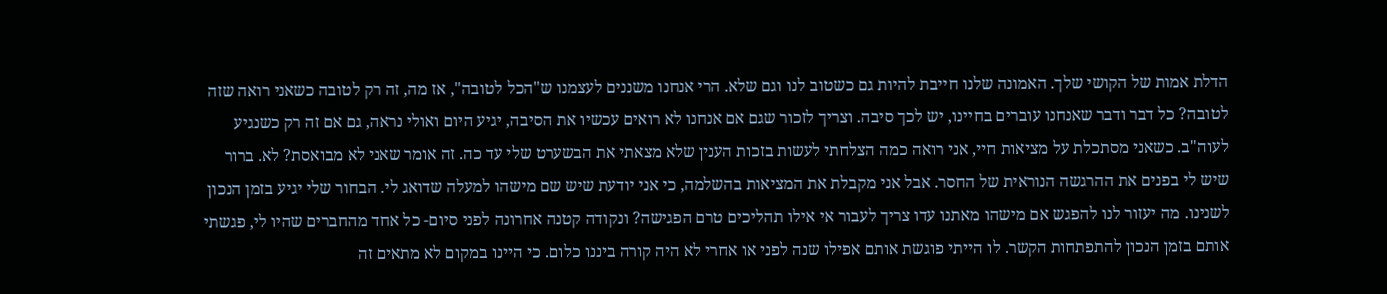הדלת אמות של הקושי שלך. האמונה שלנו חייבת להיות גם כשטוב לנו וגם שלא. הרי אנחנו משננים לעצמנו ש"הכל לטובה", אז מה, זה רק לטובה כשאני רואה שזה לטובה? כל דבר ודבר שאנחנו עוברים בחיינו, יש לכך סיבה. וצריך לזכור שגם אם אנחנו לא רואים עכשיו את הסיבה, יגיע היום ואולי נראה, גם אם זה רק כשנגיע לעוה"ב. כשאני מסתכלת על מציאות חיי, אני רואה כמה הצלחתי לעשות בזכות הענין שלא מצאתי את הבשערט שלי עד כה. זה אומר שאני לא מבואסת? לא. ברור שיש לי בפנים את ההרגשה הנוראית של החסר. אבל אני מקבלת את המציאות בהשלמה, כי אני יודעת שיש שם מישהו למעלה שדואג לי. הבחור שלי יגיע בזמן הנכון לשנינו. מה יעזור לנו להפגש אם מישהו מאתנו עדו צריך לעבור אי אילו תהליכים טרם הפגישה? ונקודה קטנה אחרונה לפני סיום- כל אחד מהחברים שהיו לי, פגשתי אותם בזמן הנכון להתפתחות הקשר. לו הייתי פוגשת אותם אפילו שנה לפני או אחרי לא היה קורה ביננו כלום. כי היינו במקום לא מתאים זה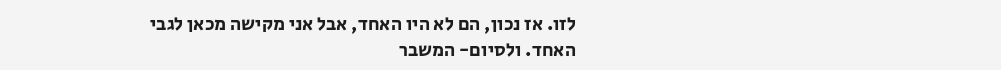לזו. אז נכון, הם לא היו האחד, אבל אני מקישה מכאן לגבי האחד. ולסיום- המשבר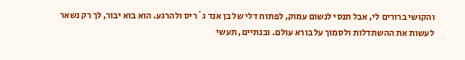והקושי ברורים לי, אבל תנסי לנשום עמוק, לפתוח דלי של בן אנד ג´ריס ולהרגע. הוא בוא יבור, לך רק נשאר לעשות את ההשתדלות ולסמוך על בורא עולם. ובנתיים, תעשי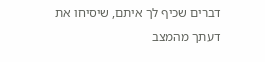דברים שכיף לך איתם, שיסיחו את דעתך מהמצב